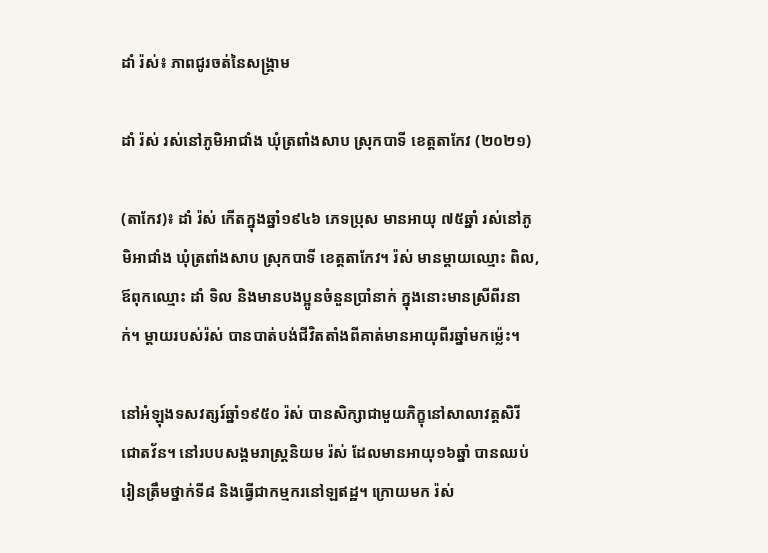ដាំ រ៉ស់៖ ភាពជូរចត់នៃសង្គ្រាម

ដាំ រ៉ស់ រស់នៅភូមិអាជាំង ឃុំត្រពាំងសាប ស្រុកបាទី ខេត្តតាកែវ (២០២១)

(តាកែវ)៖ ដាំ រ៉ស់ កើតក្នុងឆ្នាំ១៩៤៦ ភេទប្រុស មានអាយុ ៧៥ឆ្នាំ រស់នៅភូមិអាជាំង ឃុំត្រពាំងសាប ស្រុកបាទី ខេត្តតាកែវ។ រ៉ស់ មានម្ដាយឈ្មោះ ពិល, ឪពុកឈ្មោះ ដាំ ទិល និងមានបងប្អូនចំនួនប្រាំនាក់ ក្នុងនោះមានស្រីពីរនាក់។ ម្ដាយរបស់រ៉ស់ បានបាត់បង់ជីវិតតាំងពីគាត់មានអាយុពីរឆ្នាំមកម្ល៉េះ។

នៅអំឡុងទសវត្សរ៍ឆ្នាំ១៩៥០ រ៉ស់ បានសិក្សាជាមួយភិក្ខុនៅសាលាវត្តសិរីជោតវ័ន។ នៅរបបសង្គមរាស្ត្រនិយម រ៉ស់ ដែលមានអាយុ១៦ឆ្នាំ បានឈប់រៀនត្រឹមថ្នាក់ទី៨ និងធ្វើជាកម្មករនៅឡឥដ្ឋ។ ក្រោយមក រ៉ស់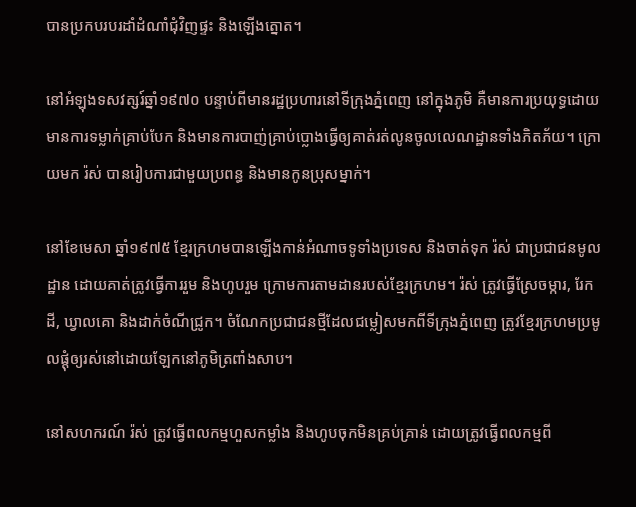បានប្រកបរបរដាំដំណាំជុំវិញផ្ទះ និងឡើងត្នោត។

នៅអំឡុងទសវត្សរ៍ឆ្នាំ១៩៧០ បន្ទាប់ពីមានរដ្ឋប្រហារនៅទីក្រុងភ្នំពេញ នៅក្នុងភូមិ គឺមានការប្រយុទ្ធដោយមានការទម្លាក់គ្រាប់បែក និងមានការបាញ់គ្រាប់ប្លោងធ្វើឲ្យគាត់រត់លូនចូលលេណដ្ឋានទាំងភិតភ័យ។ ក្រោយមក រ៉ស់ បានរៀបការជាមួយប្រពន្ធ និងមានកូនប្រុសម្នាក់។

នៅខែមេសា ឆ្នាំ១៩៧៥ ខ្មែរក្រហមបានឡើងកាន់អំណាចទូទាំងប្រទេស និងចាត់ទុក រ៉ស់ ជាប្រជាជនមូលដ្ឋាន ដោយគាត់ត្រូវធ្វើការរួម និងហូបរួម ក្រោមការតាមដានរបស់ខ្មែរក្រហម។ រ៉ស់ ត្រូវធ្វើស្រែចម្ការ, រែកដី, ឃ្វាលគោ និងដាក់ចំណីជ្រូក។ ចំណែកប្រជាជនថ្មីដែលជម្លៀសមកពីទីក្រុងភ្នំពេញ ត្រូវខ្មែរក្រហមប្រមូលផ្តុំឲ្យរស់នៅដោយឡែកនៅភូមិត្រពាំងសាប។

នៅសហករណ៍ រ៉ស់ ត្រូវធ្វើពលកម្មហួសកម្លាំង និងហូបចុកមិនគ្រប់គ្រាន់ ដោយត្រូវធ្វើពលកម្មពី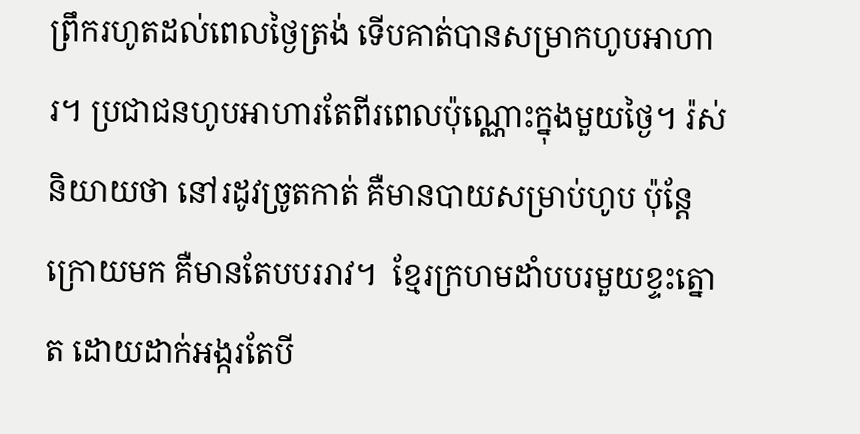ព្រឹករហូតដល់ពេលថ្ងៃត្រង់ ទើបគាត់បានសម្រាកហូបអាហារ។ ប្រជាជនហូបអាហារតែពីរពេលប៉ុណ្ណោះក្នុងមួយថ្ងៃ។ រ៉ស់ និយាយថា នៅរដូវច្រូតកាត់ គឺមានបាយសម្រាប់ហូប ប៉ុន្តែក្រោយមក គឺមានតែបបររាវ។  ខ្មែរក្រហមដាំបបរមួយខ្ទះត្នោត ដោយដាក់អង្ករតែបី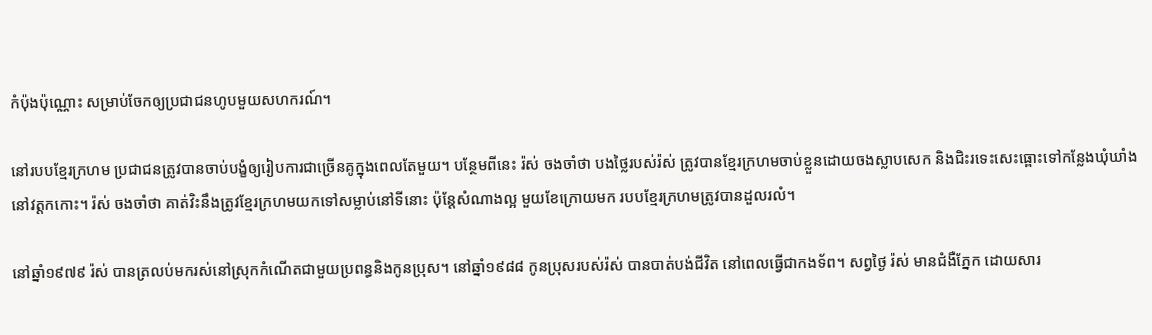កំប៉ុងប៉ុណ្ណោះ សម្រាប់ចែកឲ្យប្រជាជនហូបមួយសហករណ៍។

នៅរបបខ្មែរក្រហម ប្រជាជនត្រូវបានចាប់បង្ខំឲ្យរៀបការជាច្រើនគូក្នុងពេលតែមួយ។ បន្ថែមពីនេះ រ៉ស់ ចងចាំថា បងថ្លៃរបស់រ៉ស់ ត្រូវបានខ្មែរក្រហមចាប់ខ្លួនដោយចងស្លាបសេក និងជិះរទេះសេះធ្ពោះទៅកន្លែងឃុំឃាំង នៅវត្តកកោះ។ រ៉ស់ ចងចាំថា គាត់វិះនឹងត្រូវខ្មែរក្រហមយកទៅសម្លាប់នៅទីនោះ ប៉ុន្តែសំណាងល្អ មួយខែក្រោយមក របបខ្មែរក្រហមត្រូវបានដួលរលំ។

នៅឆ្នាំ១៩៧៩ រ៉ស់ បានត្រលប់មករស់នៅស្រុកកំណើតជាមួយប្រពន្ធនិងកូនប្រុស។ នៅឆ្នាំ១៩៨៨ កូនប្រុសរបស់រ៉ស់ បានបាត់បង់ជីវិត នៅពេលធ្វើជាកងទ័ព។ សព្វថ្ងៃ រ៉ស់ មានជំងឺភ្នែក ដោយសារ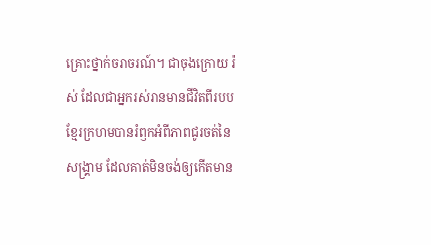គ្រោះថ្នាក់ចរាចរណ៍។ ជាចុងក្រោយ រ៉ស់ ដែលជាអ្នករស់រានមានជីវិតពីរបបខ្មែរក្រហមបានរំឭកអំពីភាពជូរចត់នៃសង្គ្រាម ដែលគាត់មិនចង់ឲ្យកើតមាន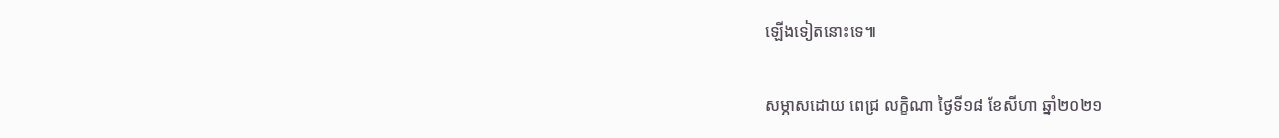ឡើងទៀតនោះទេ៕

សម្ភាសដោយ ពេជ្រ លក្ខិណា ថ្ងៃទី១៨ ខែសីហា ឆ្នាំ២០២១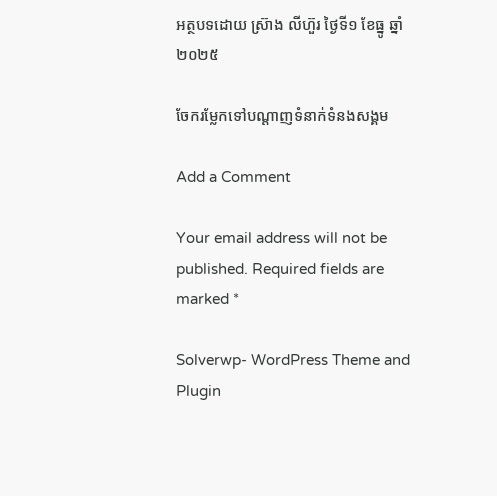អត្ថបទដោយ ស្រ៊ាង លីហ៊ួរ ថ្ងៃទី១ ខែធ្នូ ឆ្នាំ២០២៥

ចែករម្លែកទៅបណ្តាញទំនាក់ទំនងសង្គម

Add a Comment

Your email address will not be published. Required fields are marked *

Solverwp- WordPress Theme and Plugin